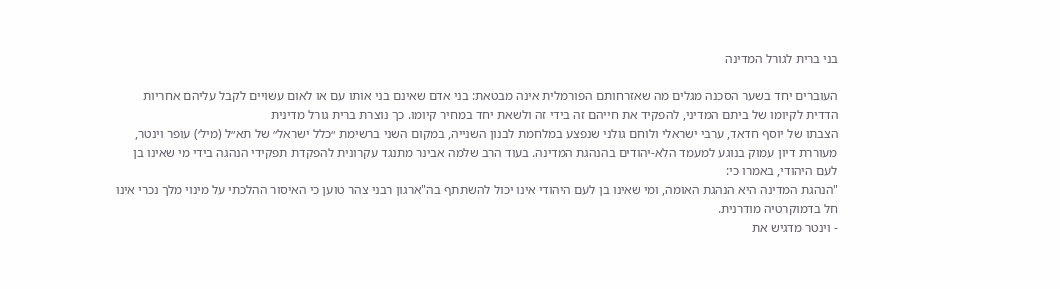בני ברית לגורל המדינה

העוברים יחד בשער הסכנה מגלים מה שאזרחותם הפורמלית אינה מבטאת: בני אדם שאינם בני אותו עם או לאום עשויים לקבל עליהם אחריות הדדית לקיומו של ביתם המדיני, להפקיד את חייהם זה בידי זה ולשאת יחד במחיר קיומו. כך נוצרת ברית גורל מדינית
הצבתו של יוסף חדאד, ערבי ישראלי ולוחם גולני שנפצע במלחמת לבנון השנייה, במקום השני ברשימת ״כלל ישראל״ של תא״ל (מיל׳) עופר וינטר, מעוררת דיון עמוק בנוגע למעמד הלא-יהודים בהנהגת המדינה. בעוד הרב שלמה אבינר מתנגד עקרונית להפקדת תפקידי הנהגה בידי מי שאינו בן לעם היהודי, באמרו כי:
"הנהגת המדינה היא הנהגת האומה, ומי שאינו בן לעם היהודי אינו יכול להשתתף בה"ארגון רבני צהר טוען כי האיסור ההלכתי על מינוי מלך נכרי אינו חל בדמוקרטיה מודרנית.
- וינטר מדגיש את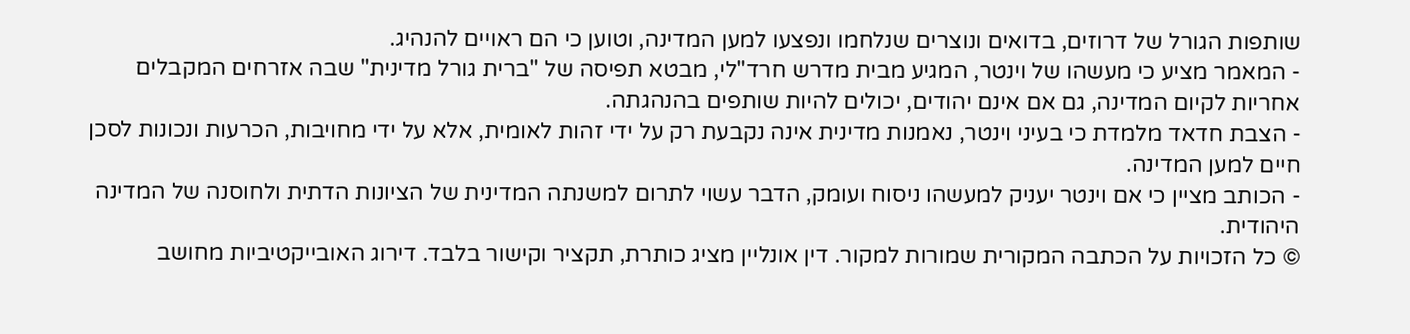שותפות הגורל של דרוזים, בדואים ונוצרים שנלחמו ונפצעו למען המדינה, וטוען כי הם ראויים להנהיג.
- המאמר מציע כי מעשהו של וינטר, המגיע מבית מדרש חרד"לי, מבטא תפיסה של "ברית גורל מדינית" שבה אזרחים המקבלים אחריות לקיום המדינה, גם אם אינם יהודים, יכולים להיות שותפים בהנהגתה.
- הצבת חדאד מלמדת כי בעיני וינטר, נאמנות מדינית אינה נקבעת רק על ידי זהות לאומית, אלא על ידי מחויבות, הכרעות ונכונות לסכן חיים למען המדינה.
- הכותב מציין כי אם וינטר יעניק למעשהו ניסוח ועומק, הדבר עשוי לתרום למשנתה המדינית של הציונות הדתית ולחוסנה של המדינה היהודית.
© כל הזכויות על הכתבה המקורית שמורות למקור. דין אונליין מציג כותרת, תקציר וקישור בלבד. דירוג האובייקטיביות מחושב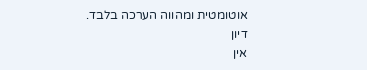אוטומטית ומהווה הערכה בלבד.
דיון
אין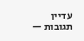עדיין תגובות —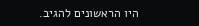היו הראשונים להגיב.